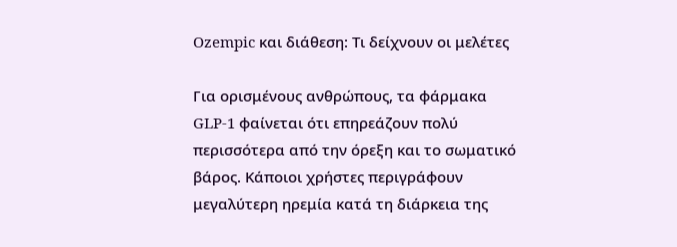Ozempic και διάθεση: Τι δείχνουν οι μελέτες

Για ορισμένους ανθρώπους, τα φάρμακα GLP-1 φαίνεται ότι επηρεάζουν πολύ περισσότερα από την όρεξη και το σωματικό βάρος. Κάποιοι χρήστες περιγράφουν μεγαλύτερη ηρεμία κατά τη διάρκεια της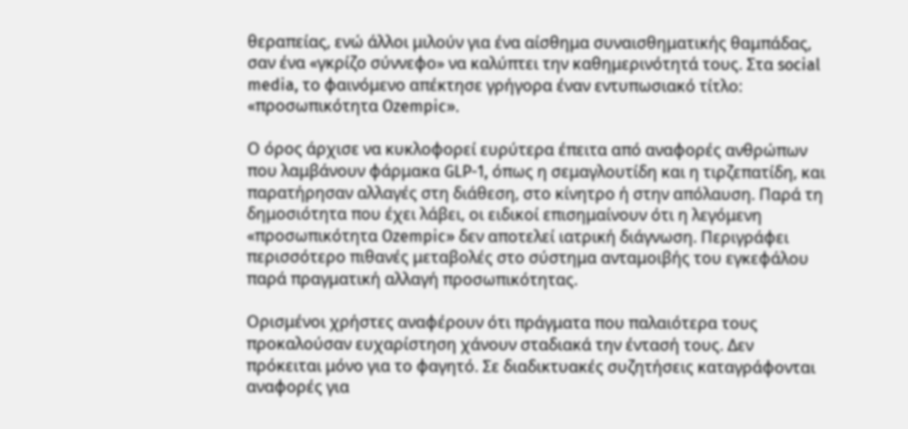θεραπείας, ενώ άλλοι μιλούν για ένα αίσθημα συναισθηματικής θαμπάδας, σαν ένα «γκρίζο σύννεφο» να καλύπτει την καθημερινότητά τους. Στα social media, το φαινόμενο απέκτησε γρήγορα έναν εντυπωσιακό τίτλο: «προσωπικότητα Ozempic».

Ο όρος άρχισε να κυκλοφορεί ευρύτερα έπειτα από αναφορές ανθρώπων που λαμβάνουν φάρμακα GLP-1, όπως η σεμαγλουτίδη και η τιρζεπατίδη, και παρατήρησαν αλλαγές στη διάθεση, στο κίνητρο ή στην απόλαυση. Παρά τη δημοσιότητα που έχει λάβει, οι ειδικοί επισημαίνουν ότι η λεγόμενη «προσωπικότητα Ozempic» δεν αποτελεί ιατρική διάγνωση. Περιγράφει περισσότερο πιθανές μεταβολές στο σύστημα ανταμοιβής του εγκεφάλου παρά πραγματική αλλαγή προσωπικότητας.

Ορισμένοι χρήστες αναφέρουν ότι πράγματα που παλαιότερα τους προκαλούσαν ευχαρίστηση χάνουν σταδιακά την έντασή τους. Δεν πρόκειται μόνο για το φαγητό. Σε διαδικτυακές συζητήσεις καταγράφονται αναφορές για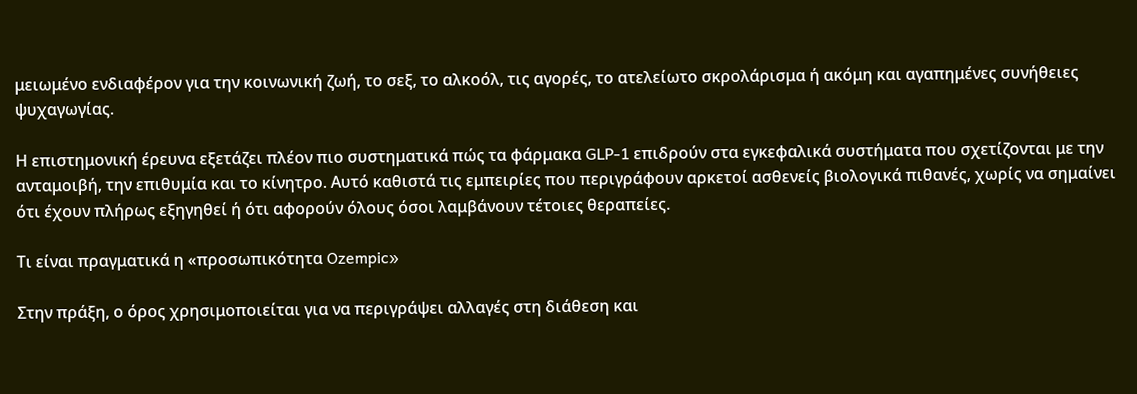μειωμένο ενδιαφέρον για την κοινωνική ζωή, το σεξ, το αλκοόλ, τις αγορές, το ατελείωτο σκρολάρισμα ή ακόμη και αγαπημένες συνήθειες ψυχαγωγίας.

Η επιστημονική έρευνα εξετάζει πλέον πιο συστηματικά πώς τα φάρμακα GLP-1 επιδρούν στα εγκεφαλικά συστήματα που σχετίζονται με την ανταμοιβή, την επιθυμία και το κίνητρο. Αυτό καθιστά τις εμπειρίες που περιγράφουν αρκετοί ασθενείς βιολογικά πιθανές, χωρίς να σημαίνει ότι έχουν πλήρως εξηγηθεί ή ότι αφορούν όλους όσοι λαμβάνουν τέτοιες θεραπείες.

Τι είναι πραγματικά η «προσωπικότητα Ozempic»

Στην πράξη, ο όρος χρησιμοποιείται για να περιγράψει αλλαγές στη διάθεση και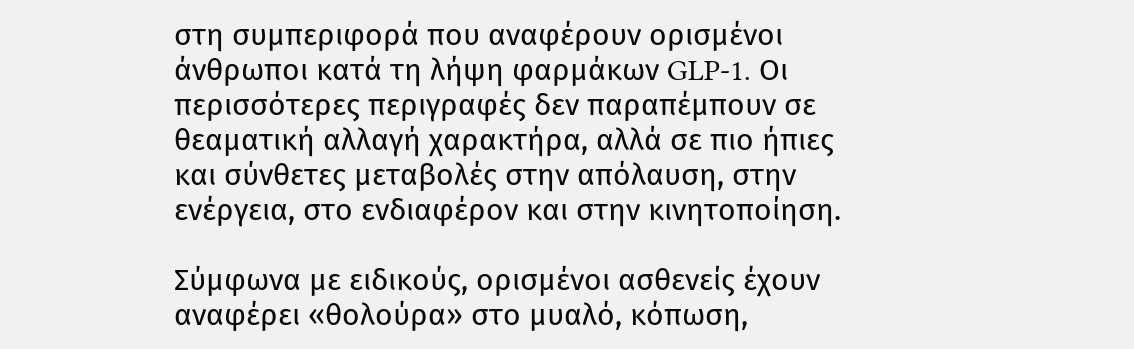στη συμπεριφορά που αναφέρουν ορισμένοι άνθρωποι κατά τη λήψη φαρμάκων GLP-1. Οι περισσότερες περιγραφές δεν παραπέμπουν σε θεαματική αλλαγή χαρακτήρα, αλλά σε πιο ήπιες και σύνθετες μεταβολές στην απόλαυση, στην ενέργεια, στο ενδιαφέρον και στην κινητοποίηση.

Σύμφωνα με ειδικούς, ορισμένοι ασθενείς έχουν αναφέρει «θολούρα» στο μυαλό, κόπωση,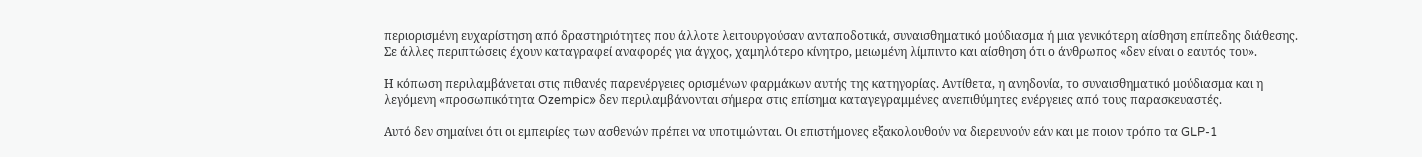περιορισμένη ευχαρίστηση από δραστηριότητες που άλλοτε λειτουργούσαν ανταποδοτικά, συναισθηματικό μούδιασμα ή μια γενικότερη αίσθηση επίπεδης διάθεσης. Σε άλλες περιπτώσεις έχουν καταγραφεί αναφορές για άγχος, χαμηλότερο κίνητρο, μειωμένη λίμπιντο και αίσθηση ότι ο άνθρωπος «δεν είναι ο εαυτός του».

Η κόπωση περιλαμβάνεται στις πιθανές παρενέργειες ορισμένων φαρμάκων αυτής της κατηγορίας. Αντίθετα, η ανηδονία, το συναισθηματικό μούδιασμα και η λεγόμενη «προσωπικότητα Ozempic» δεν περιλαμβάνονται σήμερα στις επίσημα καταγεγραμμένες ανεπιθύμητες ενέργειες από τους παρασκευαστές.

Αυτό δεν σημαίνει ότι οι εμπειρίες των ασθενών πρέπει να υποτιμώνται. Οι επιστήμονες εξακολουθούν να διερευνούν εάν και με ποιον τρόπο τα GLP-1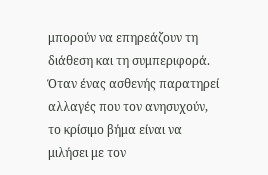μπορούν να επηρεάζουν τη διάθεση και τη συμπεριφορά. Όταν ένας ασθενής παρατηρεί αλλαγές που τον ανησυχούν, το κρίσιμο βήμα είναι να μιλήσει με τον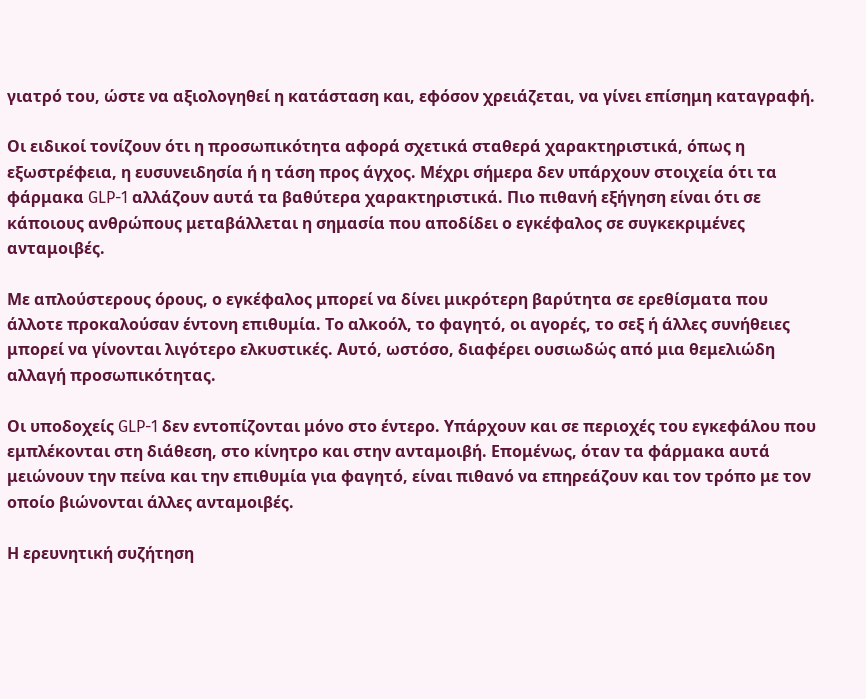γιατρό του, ώστε να αξιολογηθεί η κατάσταση και, εφόσον χρειάζεται, να γίνει επίσημη καταγραφή.

Οι ειδικοί τονίζουν ότι η προσωπικότητα αφορά σχετικά σταθερά χαρακτηριστικά, όπως η εξωστρέφεια, η ευσυνειδησία ή η τάση προς άγχος. Μέχρι σήμερα δεν υπάρχουν στοιχεία ότι τα φάρμακα GLP-1 αλλάζουν αυτά τα βαθύτερα χαρακτηριστικά. Πιο πιθανή εξήγηση είναι ότι σε κάποιους ανθρώπους μεταβάλλεται η σημασία που αποδίδει ο εγκέφαλος σε συγκεκριμένες ανταμοιβές.

Με απλούστερους όρους, ο εγκέφαλος μπορεί να δίνει μικρότερη βαρύτητα σε ερεθίσματα που άλλοτε προκαλούσαν έντονη επιθυμία. Το αλκοόλ, το φαγητό, οι αγορές, το σεξ ή άλλες συνήθειες μπορεί να γίνονται λιγότερο ελκυστικές. Αυτό, ωστόσο, διαφέρει ουσιωδώς από μια θεμελιώδη αλλαγή προσωπικότητας.

Οι υποδοχείς GLP-1 δεν εντοπίζονται μόνο στο έντερο. Υπάρχουν και σε περιοχές του εγκεφάλου που εμπλέκονται στη διάθεση, στο κίνητρο και στην ανταμοιβή. Επομένως, όταν τα φάρμακα αυτά μειώνουν την πείνα και την επιθυμία για φαγητό, είναι πιθανό να επηρεάζουν και τον τρόπο με τον οποίο βιώνονται άλλες ανταμοιβές.

Η ερευνητική συζήτηση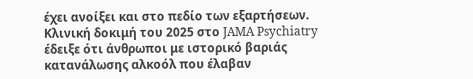έχει ανοίξει και στο πεδίο των εξαρτήσεων. Κλινική δοκιμή του 2025 στο JAMA Psychiatry έδειξε ότι άνθρωποι με ιστορικό βαριάς κατανάλωσης αλκοόλ που έλαβαν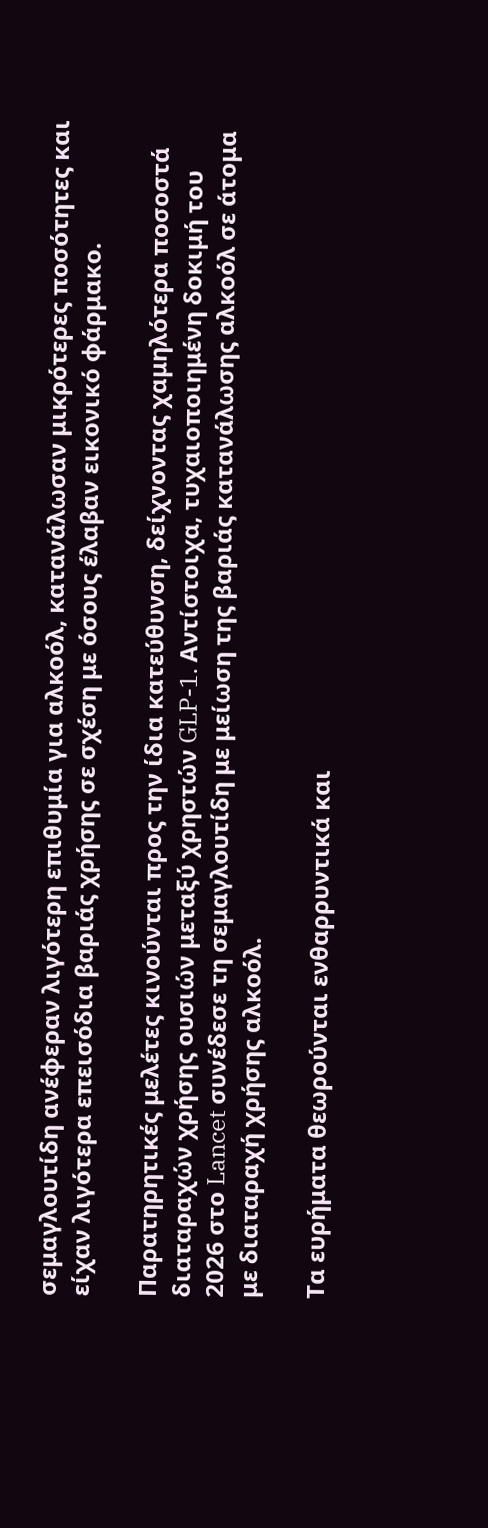σεμαγλουτίδη ανέφεραν λιγότερη επιθυμία για αλκοόλ, κατανάλωσαν μικρότερες ποσότητες και είχαν λιγότερα επεισόδια βαριάς χρήσης σε σχέση με όσους έλαβαν εικονικό φάρμακο.

Παρατηρητικές μελέτες κινούνται προς την ίδια κατεύθυνση, δείχνοντας χαμηλότερα ποσοστά διαταραχών χρήσης ουσιών μεταξύ χρηστών GLP-1. Αντίστοιχα, τυχαιοποιημένη δοκιμή του 2026 στο Lancet συνέδεσε τη σεμαγλουτίδη με μείωση της βαριάς κατανάλωσης αλκοόλ σε άτομα με διαταραχή χρήσης αλκοόλ.

Τα ευρήματα θεωρούνται ενθαρρυντικά και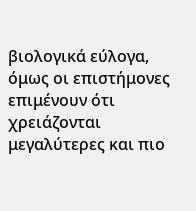βιολογικά εύλογα, όμως οι επιστήμονες επιμένουν ότι χρειάζονται μεγαλύτερες και πιο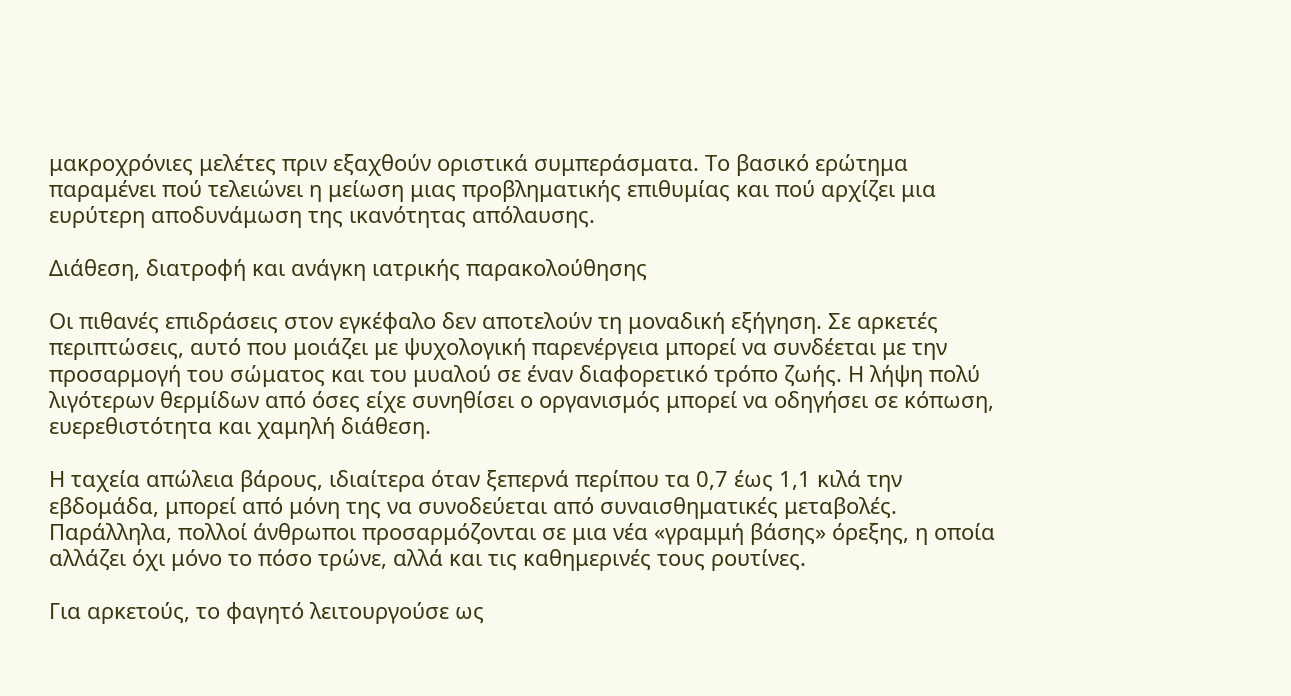μακροχρόνιες μελέτες πριν εξαχθούν οριστικά συμπεράσματα. Το βασικό ερώτημα παραμένει πού τελειώνει η μείωση μιας προβληματικής επιθυμίας και πού αρχίζει μια ευρύτερη αποδυνάμωση της ικανότητας απόλαυσης.

Διάθεση, διατροφή και ανάγκη ιατρικής παρακολούθησης

Οι πιθανές επιδράσεις στον εγκέφαλο δεν αποτελούν τη μοναδική εξήγηση. Σε αρκετές περιπτώσεις, αυτό που μοιάζει με ψυχολογική παρενέργεια μπορεί να συνδέεται με την προσαρμογή του σώματος και του μυαλού σε έναν διαφορετικό τρόπο ζωής. Η λήψη πολύ λιγότερων θερμίδων από όσες είχε συνηθίσει ο οργανισμός μπορεί να οδηγήσει σε κόπωση, ευερεθιστότητα και χαμηλή διάθεση.

Η ταχεία απώλεια βάρους, ιδιαίτερα όταν ξεπερνά περίπου τα 0,7 έως 1,1 κιλά την εβδομάδα, μπορεί από μόνη της να συνοδεύεται από συναισθηματικές μεταβολές. Παράλληλα, πολλοί άνθρωποι προσαρμόζονται σε μια νέα «γραμμή βάσης» όρεξης, η οποία αλλάζει όχι μόνο το πόσο τρώνε, αλλά και τις καθημερινές τους ρουτίνες.

Για αρκετούς, το φαγητό λειτουργούσε ως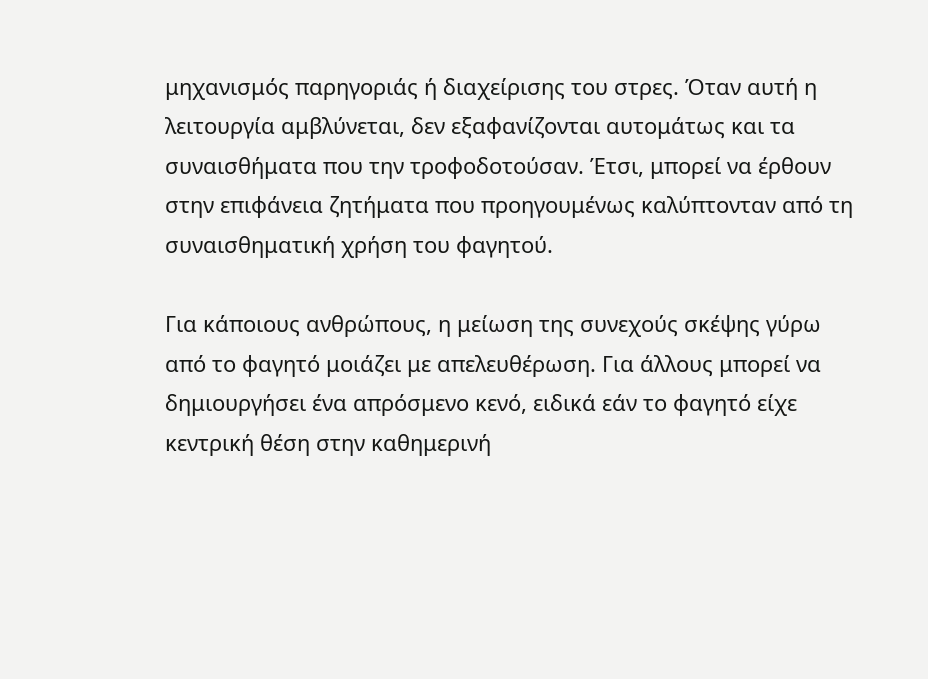μηχανισμός παρηγοριάς ή διαχείρισης του στρες. Όταν αυτή η λειτουργία αμβλύνεται, δεν εξαφανίζονται αυτομάτως και τα συναισθήματα που την τροφοδοτούσαν. Έτσι, μπορεί να έρθουν στην επιφάνεια ζητήματα που προηγουμένως καλύπτονταν από τη συναισθηματική χρήση του φαγητού.

Για κάποιους ανθρώπους, η μείωση της συνεχούς σκέψης γύρω από το φαγητό μοιάζει με απελευθέρωση. Για άλλους μπορεί να δημιουργήσει ένα απρόσμενο κενό, ειδικά εάν το φαγητό είχε κεντρική θέση στην καθημερινή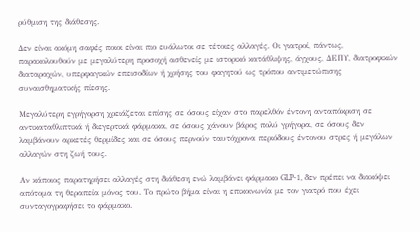ρύθμιση της διάθεσης.

Δεν είναι ακόμη σαφές ποιοι είναι πιο ευάλωτοι σε τέτοιες αλλαγές. Οι γιατροί, πάντως, παρακολουθούν με μεγαλύτερη προσοχή ασθενείς με ιστορικό κατάθλιψης, άγχους, ΔΕΠΥ, διατροφικών διαταραχών, υπερφαγικών επεισοδίων ή χρήσης του φαγητού ως τρόπου αντιμετώπισης συναισθηματικής πίεσης.

Μεγαλύτερη εγρήγορση χρειάζεται επίσης σε όσους είχαν στο παρελθόν έντονη ανταπόκριση σε αντικαταθλιπτικά ή διεγερτικά φάρμακα, σε όσους χάνουν βάρος πολύ γρήγορα, σε όσους δεν λαμβάνουν αρκετές θερμίδες και σε όσους περνούν ταυτόχρονα περιόδους έντονου στρες ή μεγάλων αλλαγών στη ζωή τους.

Αν κάποιος παρατηρήσει αλλαγές στη διάθεση ενώ λαμβάνει φάρμακο GLP-1, δεν πρέπει να διακόψει απότομα τη θεραπεία μόνος του. Το πρώτο βήμα είναι η επικοινωνία με τον γιατρό που έχει συνταγογραφήσει το φάρμακο.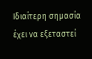Ιδιαίτερη σημασία έχει να εξεταστεί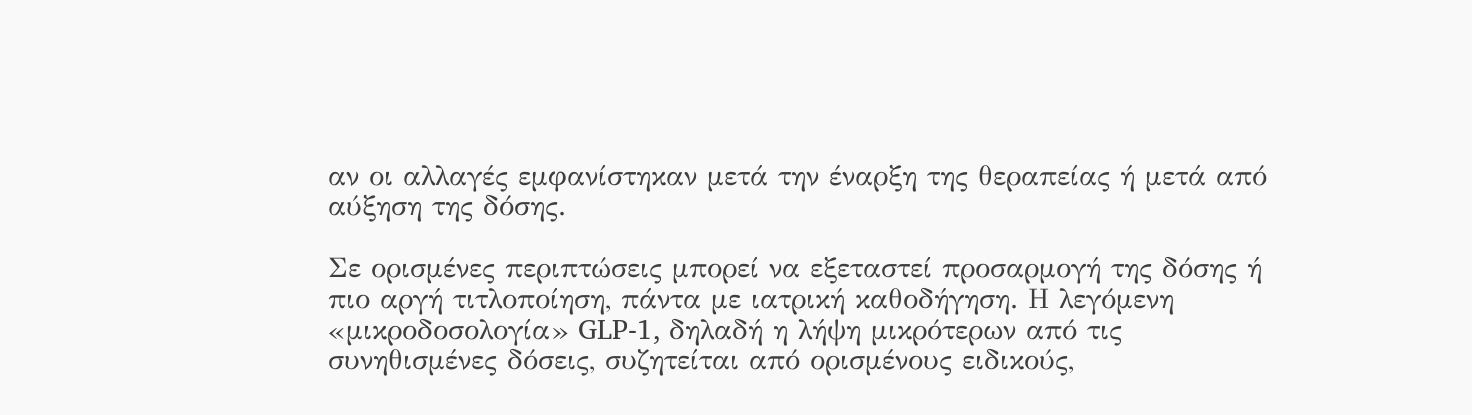αν οι αλλαγές εμφανίστηκαν μετά την έναρξη της θεραπείας ή μετά από αύξηση της δόσης.

Σε ορισμένες περιπτώσεις μπορεί να εξεταστεί προσαρμογή της δόσης ή πιο αργή τιτλοποίηση, πάντα με ιατρική καθοδήγηση. Η λεγόμενη «μικροδοσολογία» GLP-1, δηλαδή η λήψη μικρότερων από τις συνηθισμένες δόσεις, συζητείται από ορισμένους ειδικούς,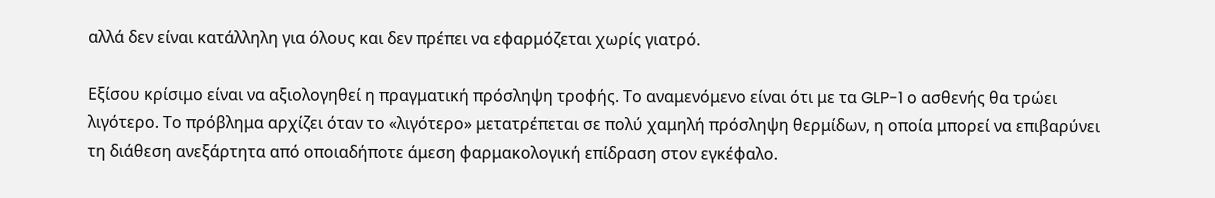αλλά δεν είναι κατάλληλη για όλους και δεν πρέπει να εφαρμόζεται χωρίς γιατρό.

Εξίσου κρίσιμο είναι να αξιολογηθεί η πραγματική πρόσληψη τροφής. Το αναμενόμενο είναι ότι με τα GLP-1 ο ασθενής θα τρώει λιγότερο. Το πρόβλημα αρχίζει όταν το «λιγότερο» μετατρέπεται σε πολύ χαμηλή πρόσληψη θερμίδων, η οποία μπορεί να επιβαρύνει τη διάθεση ανεξάρτητα από οποιαδήποτε άμεση φαρμακολογική επίδραση στον εγκέφαλο.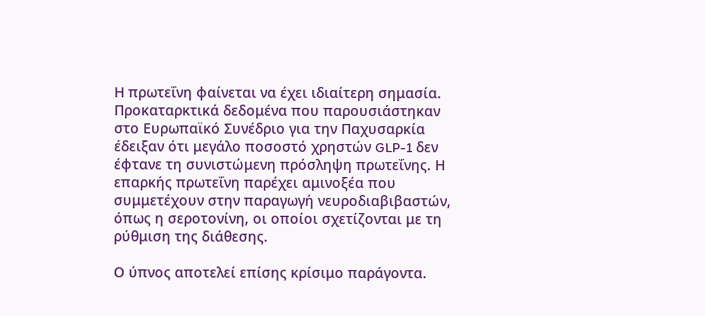Η πρωτεΐνη φαίνεται να έχει ιδιαίτερη σημασία. Προκαταρκτικά δεδομένα που παρουσιάστηκαν στο Ευρωπαϊκό Συνέδριο για την Παχυσαρκία έδειξαν ότι μεγάλο ποσοστό χρηστών GLP-1 δεν έφτανε τη συνιστώμενη πρόσληψη πρωτεΐνης. Η επαρκής πρωτεΐνη παρέχει αμινοξέα που συμμετέχουν στην παραγωγή νευροδιαβιβαστών, όπως η σεροτονίνη, οι οποίοι σχετίζονται με τη ρύθμιση της διάθεσης.

Ο ύπνος αποτελεί επίσης κρίσιμο παράγοντα.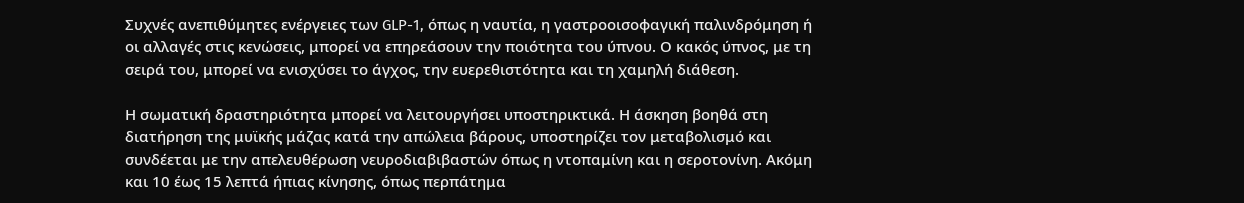Συχνές ανεπιθύμητες ενέργειες των GLP-1, όπως η ναυτία, η γαστροοισοφαγική παλινδρόμηση ή οι αλλαγές στις κενώσεις, μπορεί να επηρεάσουν την ποιότητα του ύπνου. Ο κακός ύπνος, με τη σειρά του, μπορεί να ενισχύσει το άγχος, την ευερεθιστότητα και τη χαμηλή διάθεση.

Η σωματική δραστηριότητα μπορεί να λειτουργήσει υποστηρικτικά. Η άσκηση βοηθά στη διατήρηση της μυϊκής μάζας κατά την απώλεια βάρους, υποστηρίζει τον μεταβολισμό και συνδέεται με την απελευθέρωση νευροδιαβιβαστών όπως η ντοπαμίνη και η σεροτονίνη. Ακόμη και 10 έως 15 λεπτά ήπιας κίνησης, όπως περπάτημα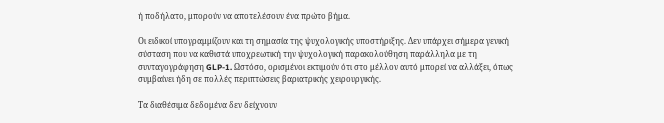ή ποδήλατο, μπορούν να αποτελέσουν ένα πρώτο βήμα.

Οι ειδικοί υπογραμμίζουν και τη σημασία της ψυχολογικής υποστήριξης. Δεν υπάρχει σήμερα γενική σύσταση που να καθιστά υποχρεωτική την ψυχολογική παρακολούθηση παράλληλα με τη συνταγογράφηση GLP-1. Ωστόσο, ορισμένοι εκτιμούν ότι στο μέλλον αυτό μπορεί να αλλάξει, όπως συμβαίνει ήδη σε πολλές περιπτώσεις βαριατρικής χειρουργικής.

Τα διαθέσιμα δεδομένα δεν δείχνουν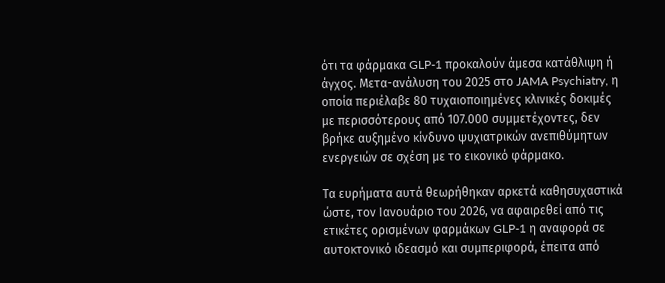ότι τα φάρμακα GLP-1 προκαλούν άμεσα κατάθλιψη ή άγχος. Μετα-ανάλυση του 2025 στο JAMA Psychiatry, η οποία περιέλαβε 80 τυχαιοποιημένες κλινικές δοκιμές με περισσότερους από 107.000 συμμετέχοντες, δεν βρήκε αυξημένο κίνδυνο ψυχιατρικών ανεπιθύμητων ενεργειών σε σχέση με το εικονικό φάρμακο.

Τα ευρήματα αυτά θεωρήθηκαν αρκετά καθησυχαστικά ώστε, τον Ιανουάριο του 2026, να αφαιρεθεί από τις ετικέτες ορισμένων φαρμάκων GLP-1 η αναφορά σε αυτοκτονικό ιδεασμό και συμπεριφορά, έπειτα από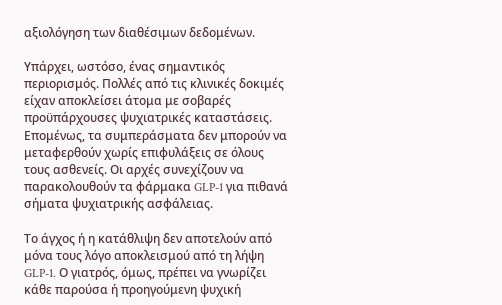αξιολόγηση των διαθέσιμων δεδομένων.

Υπάρχει, ωστόσο, ένας σημαντικός περιορισμός. Πολλές από τις κλινικές δοκιμές είχαν αποκλείσει άτομα με σοβαρές προϋπάρχουσες ψυχιατρικές καταστάσεις. Επομένως, τα συμπεράσματα δεν μπορούν να μεταφερθούν χωρίς επιφυλάξεις σε όλους τους ασθενείς. Οι αρχές συνεχίζουν να παρακολουθούν τα φάρμακα GLP-1 για πιθανά σήματα ψυχιατρικής ασφάλειας.

Το άγχος ή η κατάθλιψη δεν αποτελούν από μόνα τους λόγο αποκλεισμού από τη λήψη GLP-1. Ο γιατρός, όμως, πρέπει να γνωρίζει κάθε παρούσα ή προηγούμενη ψυχική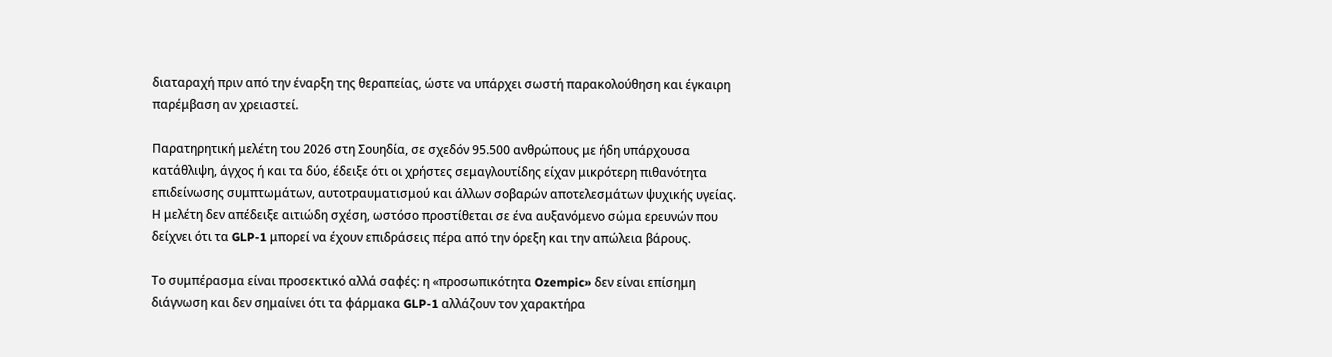διαταραχή πριν από την έναρξη της θεραπείας, ώστε να υπάρχει σωστή παρακολούθηση και έγκαιρη παρέμβαση αν χρειαστεί.

Παρατηρητική μελέτη του 2026 στη Σουηδία, σε σχεδόν 95.500 ανθρώπους με ήδη υπάρχουσα κατάθλιψη, άγχος ή και τα δύο, έδειξε ότι οι χρήστες σεμαγλουτίδης είχαν μικρότερη πιθανότητα επιδείνωσης συμπτωμάτων, αυτοτραυματισμού και άλλων σοβαρών αποτελεσμάτων ψυχικής υγείας. Η μελέτη δεν απέδειξε αιτιώδη σχέση, ωστόσο προστίθεται σε ένα αυξανόμενο σώμα ερευνών που δείχνει ότι τα GLP-1 μπορεί να έχουν επιδράσεις πέρα από την όρεξη και την απώλεια βάρους.

Το συμπέρασμα είναι προσεκτικό αλλά σαφές: η «προσωπικότητα Ozempic» δεν είναι επίσημη διάγνωση και δεν σημαίνει ότι τα φάρμακα GLP-1 αλλάζουν τον χαρακτήρα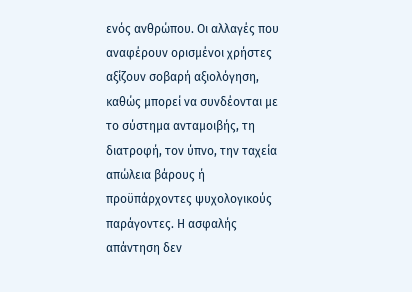ενός ανθρώπου. Οι αλλαγές που αναφέρουν ορισμένοι χρήστες αξίζουν σοβαρή αξιολόγηση, καθώς μπορεί να συνδέονται με το σύστημα ανταμοιβής, τη διατροφή, τον ύπνο, την ταχεία απώλεια βάρους ή προϋπάρχοντες ψυχολογικούς παράγοντες. Η ασφαλής απάντηση δεν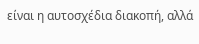είναι η αυτοσχέδια διακοπή, αλλά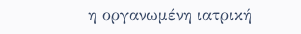η οργανωμένη ιατρική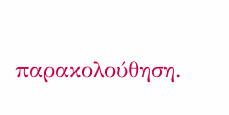παρακολούθηση.